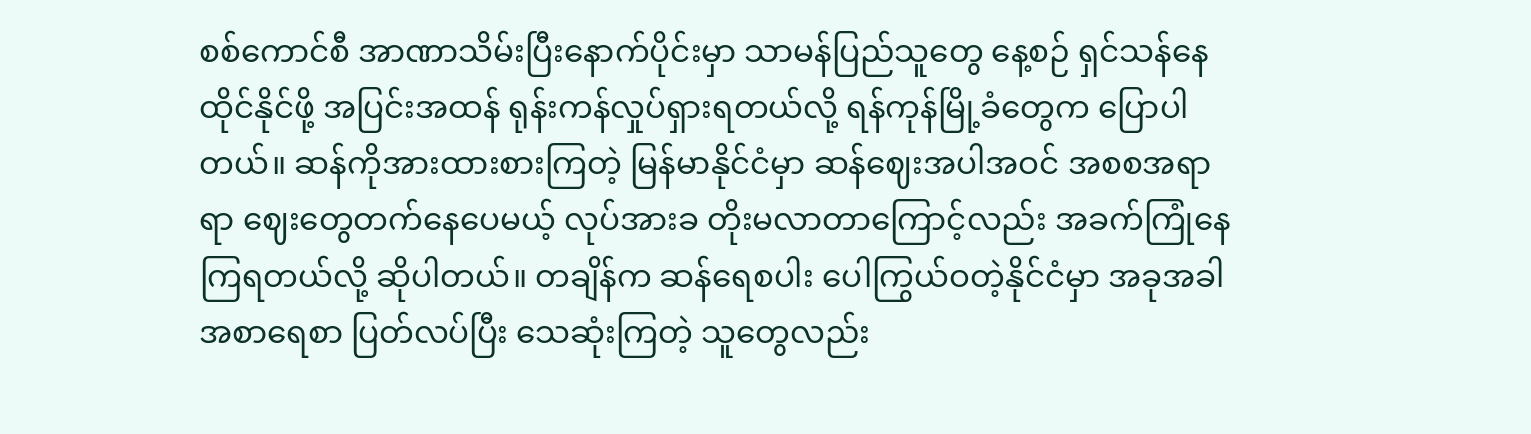စစ်ကောင်စီ အာဏာသိမ်းပြီးနောက်ပိုင်းမှာ သာမန်ပြည်သူတွေ နေ့စဉ် ရှင်သန်နေထိုင်နိုင်ဖို့ အပြင်းအထန် ရုန်းကန်လှုပ်ရှားရတယ်လို့ ရန်ကုန်မြို့ခံတွေက ပြောပါတယ်။ ဆန်ကိုအားထားစားကြတဲ့ မြန်မာနိုင်ငံမှာ ဆန်ဈေးအပါအဝင် အစစအရာရာ ဈေးတွေတက်နေပေမယ့် လုပ်အားခ တိုးမလာတာကြောင့်လည်း အခက်ကြုံနေကြရတယ်လို့ ဆိုပါတယ်။ တချိန်က ဆန်ရေစပါး ပေါကြွယ်ဝတဲ့နိုင်ငံမှာ အခုအခါ အစာရေစာ ပြတ်လပ်ပြီး သေဆုံးကြတဲ့ သူတွေလည်း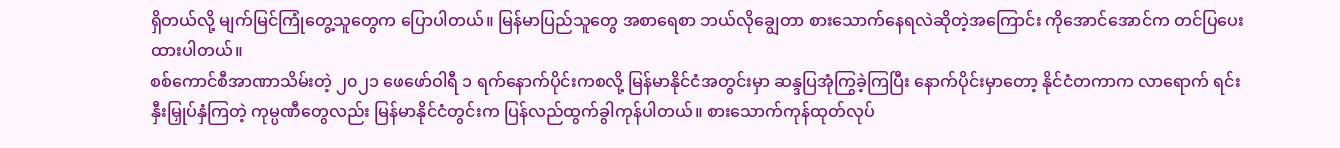ရှိတယ်လို့ မျက်မြင်ကြုံတွေ့သူတွေက ပြောပါတယ်။ မြန်မာပြည်သူတွေ အစာရေစာ ဘယ်လိုချွေတာ စားသောက်နေရလဲဆိုတဲ့အကြောင်း ကိုအောင်အောင်က တင်ပြပေးထားပါတယ်။
စစ်ကောင်စီအာဏာသိမ်းတဲ့ ၂၀၂၁ ဖေဖော်ဝါရီ ၁ ရက်နောက်ပိုင်းကစလို့ မြန်မာနိုင်ငံအတွင်းမှာ ဆန္ဒပြအုံကြွခဲ့ကြပြီး နောက်ပိုင်းမှာတော့ နိုင်ငံတကာက လာရောက် ရင်းနှီးမြှုပ်နှံကြတဲ့ ကုမ္ပဏီတွေလည်း မြန်မာနိုင်ငံတွင်းက ပြန်လည်ထွက်ခွါကုန်ပါတယ်။ စားသောက်ကုန်ထုတ်လုပ်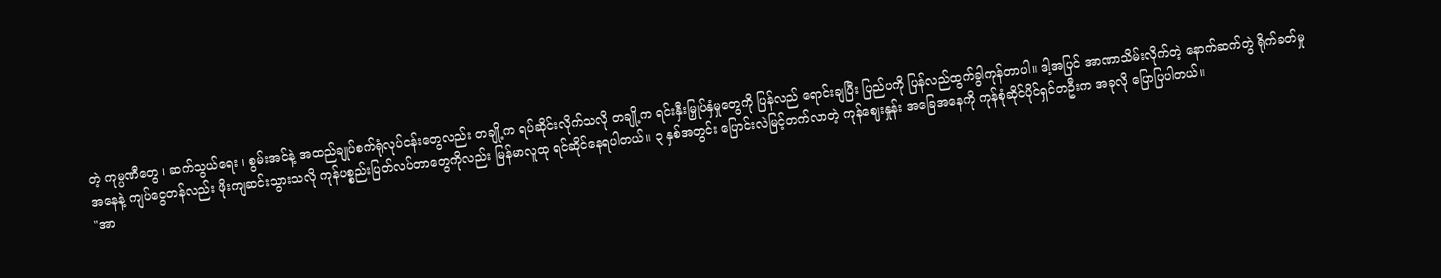တဲ့ ကုမ္ပဏီတွေ ၊ ဆက်သွယ်ရေး ၊ စွမ်းအင်နဲ့ အထည်ချုပ်စက်ရုံလုပ်ငန်းတွေလည်း တချို့က ရပ်ဆိုင်းလိုက်သလို တချို့က ရင်းနှီးမြှုပ်နှံမှုတွေကို ပြန်လည် ရောင်းချပြီး ပြည်ပကို ပြန်လည်ထွက်ခွါကုန်တာပါ။ ဒါ့အပြင် အာဏာသိမ်းလိုက်တဲ့ နောက်ဆက်တွဲ ရိုက်ခတ်မှုအနေနဲ့ ကျပ်ငွေတန်လည်း ဖိုးကျဆင်းသွားသလို ကုန်ပစ္စည်းပြတ်လပ်တာတွေကိုလည်း မြန်မာလူထု ရင်ဆိုင်နေရပါတယ်။ ၃ နှစ်အတွင်း ပြောင်းလဲမြင့်တက်လာတဲ့ ကုန်ဈေးနှုန်း အခြေအနေကို ကုန်စုံဆိုင်ပိုင်ရှင်တဦးက အခုလို ပြောပြပါတယ်။
"အာ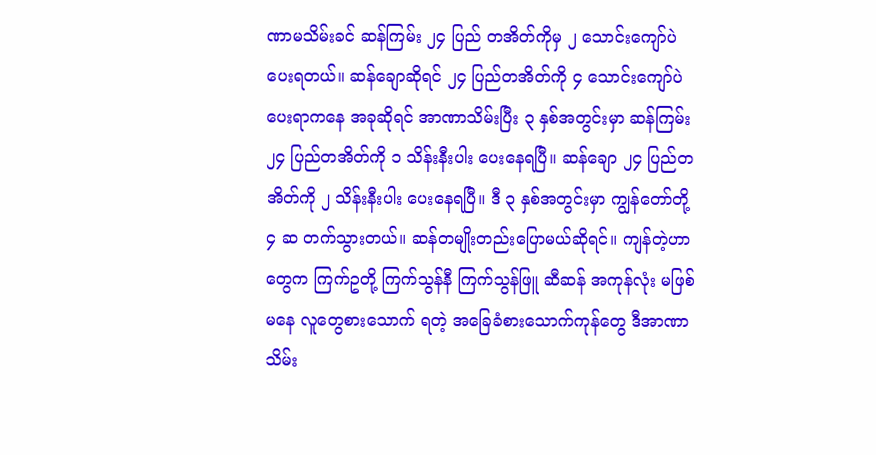ဏာမသိမ်းခင် ဆန်ကြမ်း ၂၄ ပြည် တအိတ်ကိုမှ ၂ သောင်းကျော်ပဲပေးရတယ်။ ဆန်ချောဆိုရင် ၂၄ ပြည်တအိတ်ကို ၄ သောင်းကျော်ပဲ ပေးရာကနေ အခုဆိုရင် အာဏာသိမ်းပြီး ၃ နှစ်အတွင်းမှာ ဆန်ကြမ်း ၂၄ ပြည်တအိတ်ကို ၁ သိန်းနီးပါး ပေးနေရပြီ။ ဆန်ချော ၂၄ ပြည်တအိတ်ကို ၂ သိန်းနီးပါး ပေးနေရပြီ။ ဒီ ၃ နှစ်အတွင်းမှာ ကျွန်တော်တို့ ၄ ဆ တက်သွားတယ်။ ဆန်တမျိုးတည်းပြောမယ်ဆိုရင်။ ကျန်တဲ့ဟာတွေက ကြက်ဥတို့ ကြက်သွန်နီ ကြက်သွန်ဖြူ ဆီဆန် အကုန်လုံး မဖြစ်မနေ လူတွေစားသောက် ရတဲ့ အခြေခံစားသောက်ကုန်တွေ ဒီအာဏာသိမ်း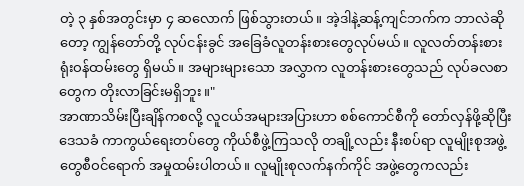တဲ့ ၃ နှစ်အတွင်းမှာ ၄ ဆလောက် ဖြစ်သွားတယ်။ အဲ့ဒါနဲ့ဆန့်ကျင်ဘက်က ဘာလဲဆိုတော့ ကျွန်တော်တို့ လုပ်ငန်းခွင် အခြေခံလူတန်းစားတွေလုပ်မယ်။ လူလတ်တန်းစား ရုံးဝန်ထမ်းတွေ ရှိမယ်။ အများများသော အလွှာက လူတန်းစားတွေသည် လုပ်ခလစာတွေက တိုးလာခြင်းမရှိဘူး။"
အာဏာသိမ်းပြီးချိန်ကစလို့ လူငယ်အများအပြားဟာ စစ်ကောင်စီကို တော်လှန်ဖို့ဆိုပြီး ဒေသခံ ကာကွယ်ရေးတပ်တွေ ကိုယ်စီဖွဲ့ကြသလို တချို့လည်း နီးစပ်ရာ လူမျိုးစုအဖွဲ့တွေစီဝင်ရောက် အမှုထမ်းပါတယ်။ လူမျိုးစုလက်နက်ကိုင် အဖွဲ့တွေကလည်း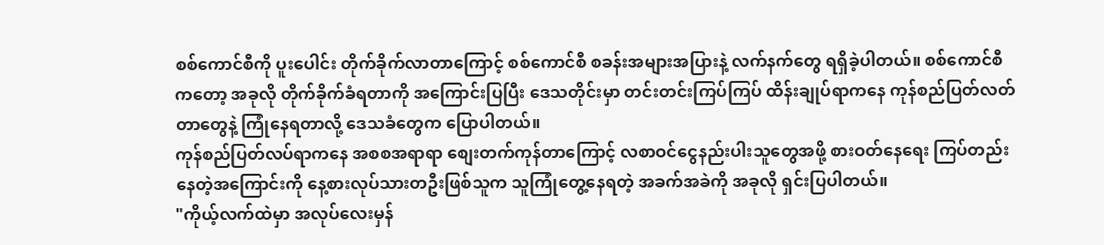စစ်ကောင်စီကို ပူးပေါင်း တိုက်ခိုက်လာတာကြောင့် စစ်ကောင်စီ စခန်းအများအပြားနဲ့ လက်နက်တွေ ရရှိခဲ့ပါတယ်။ စစ်ကောင်စီကတော့ အခုလို တိုက်ခိုက်ခံရတာကို အကြောင်းပြပြီး ဒေသတိုင်းမှာ တင်းတင်းကြပ်ကြပ် ထိန်းချုပ်ရာကနေ ကုန်စည်ပြတ်လတ်တာတွေနဲ့ ကြုံနေရတာလို့ ဒေသခံတွေက ပြောပါတယ်။
ကုန်စည်ပြတ်လပ်ရာကနေ အစစအရာရာ စျေးတက်ကုန်တာကြောင့် လစာဝင်ငွေနည်းပါးသူတွေအဖို့ စားဝတ်နေရေး ကြပ်တည်းနေတဲ့အကြောင်းကို နေ့စားလုပ်သားတဦးဖြစ်သူက သူကြုံတွေ့နေရတဲ့ အခက်အခဲကို အခုလို ရှင်းပြပါတယ်။
"ကိုယ့်လက်ထဲမှာ အလုပ်လေးမှန်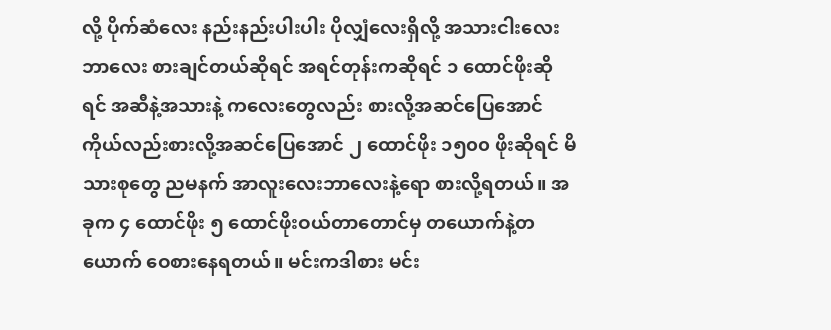လို့ ပိုက်ဆံလေး နည်းနည်းပါးပါး ပိုလျှံလေးရှိလို့ အသားငါးလေးဘာလေး စားချင်တယ်ဆိုရင် အရင်တုန်းကဆိုရင် ၁ ထောင်ဖိုးဆိုရင် အဆီနဲ့အသားနဲ့ ကလေးတွေလည်း စားလို့အဆင်ပြေအောင် ကိုယ်လည်းစားလို့အဆင်ပြေအောင် ၂ ထောင်ဖိုး ၁၅၀၀ ဖိုးဆိုရင် မိသားစုတွေ ညမနက် အာလူးလေးဘာလေးနဲ့ရော စားလို့ရတယ်။ အခုက ၄ ထောင်ဖိုး ၅ ထောင်ဖိုးဝယ်တာတောင်မှ တယောက်နဲ့တယောက် ဝေစားနေရတယ်။ မင်းကဒါစား မင်း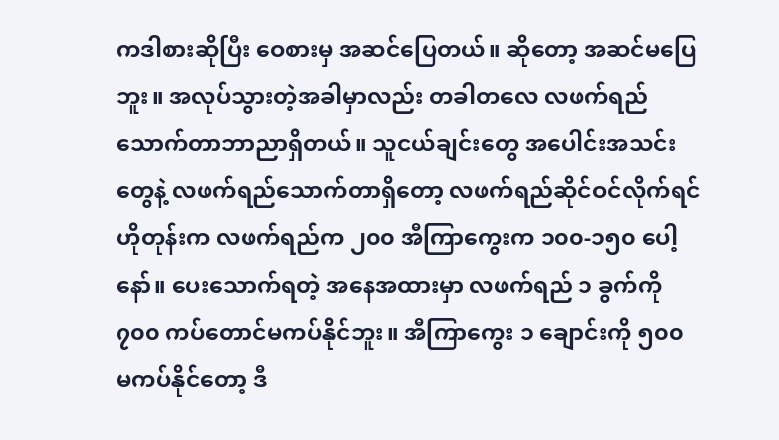ကဒါစားဆိုပြီး ဝေစားမှ အဆင်ပြေတယ်။ ဆိုတော့ အဆင်မပြေဘူး။ အလုပ်သွားတဲ့အခါမှာလည်း တခါတလေ လဖက်ရည်သောက်တာဘာညာရှိတယ်။ သူငယ်ချင်းတွေ အပေါင်းအသင်းတွေနဲ့ လဖက်ရည်သောက်တာရှိတော့ လဖက်ရည်ဆိုင်ဝင်လိုက်ရင် ဟိုတုန်းက လဖက်ရည်က ၂၀၀ အီကြာကွေးက ၁၀၀-၁၅၀ ပေါ့နော်။ ပေးသောက်ရတဲ့ အနေအထားမှာ လဖက်ရည် ၁ ခွက်ကို ၇၀၀ ကပ်တောင်မကပ်နိုင်ဘူး။ အီကြာကွေး ၁ ချောင်းကို ၅၀၀ မကပ်နိုင်တော့ ဒီ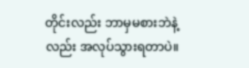တိုင်းလည်း ဘာမှမစားဘဲနဲ့လည်း အလုပ်သွားရတာပဲ။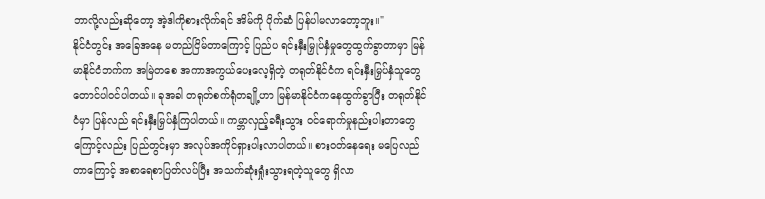ဘာလို့လည်းဆိုတော့ အဲ့ဒါကိုစားလိုက်ရင် အိမ်ကို ပိုက်ဆံ ပြန်ပါမလာတော့ဘူး။"
နိုင်ငံတွင်း အခြေအနေ မတည်ငြိမ်တာကြောင့် ပြည်ပ ရင်းနှီးမြှုပ်နှံမှုတွေထွက်ခွာတာမှာ မြန်မာနိုင်ငံဘက်က အမြဲတစေ အကာအကွယ်ပေးလေ့ရှိတဲ့ တရုတ်နိုင်ငံက ရင်းနှီးမြှပ်နှံသူတွေတောင်ပါဝင်ပါတယ်။ ခုအခါ တရုတ်စက်ရုံတချို့ဟာ မြန်မာနိုင်ငံကနေထွက်ခွာပြီး တရုတ်နိုင်ငံမှာ ပြန်လည် ရင်းနှီးမြှပ်နှံကြပါတယ်။ ကမ္ဘာလှည့်ခရီးသွား ဝင်ရောက်မှုနည်းပါးတာတွေကြောင့်လည်း ပြည်တွင်းမှာ အလုပ်အကိုင်ရှားပါးလာပါတယ်။ စားဝတ်နေရေး မပြေလည်တာကြောင့် အစာရေစာပြတ်လပ်ပြီး အသက်ဆုံးရှုံးသွားရတဲ့သူတွေ ရှိလာ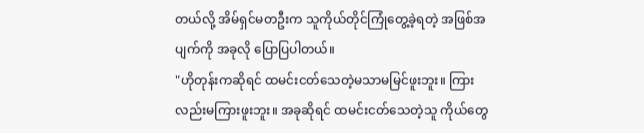တယ်လို့ အိမ်ရှင်မတဦးက သူကိုယ်တိုင်ကြုံတွေ့ခဲ့ရတဲ့ အဖြစ်အပျက်ကို အခုလို ပြောပြပါတယ်။
"ဟိုတုန်းကဆိုရင် ထမင်းငတ်သေတဲ့မသာမမြင်ဖူးဘူး။ ကြားလည်းမကြားဖူးဘူး။ အခုဆိုရင် ထမင်းငတ်သေတဲ့သူ ကိုယ်တွေ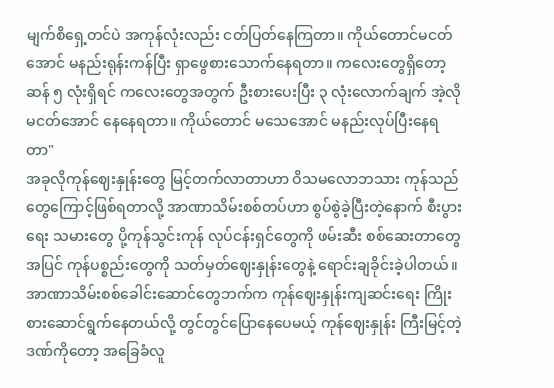မျက်စိရှေ့တင်ပဲ အကုန်လုံးလည်း ငတ်ပြတ်နေကြတာ။ ကိုယ်တောင်မငတ်အောင် မနည်းရုန်းကန်ပြီး ရှာဖွေစားသောက်နေရတာ။ ကလေးတွေရှိတော့ ဆန် ၅ လုံးရှိရင် ကလေးတွေအတွက် ဦးစားပေးပြီး ၃ လုံးလောက်ချက် အဲ့လိုမငတ်အောင် နေနေရတာ။ ကိုယ်တောင် မသေအောင် မနည်းလုပ်ပြီးနေရတာ"
အခုလိုကုန်ဈေးနှုန်းတွေ မြင့်တက်လာတာဟာ ဝိသမလောဘသား ကုန်သည်တွေကြောင့်ဖြစ်ရတာလို့ အာဏာသိမ်းစစ်တပ်ဟာ စွပ်စွဲခဲ့ပြီးတဲ့နောက် စီးပွားရေး သမားတွေ ပို့ကုန်သွင်းကုန် လုပ်ငန်းရှင်တွေကို ဖမ်းဆီး စစ်ဆေးတာတွေ အပြင် ကုန်ပစ္စည်းတွေကို သတ်မှတ်ဈေးနှုန်းတွေနဲ့ ရောင်းချခိုင်းခဲ့ပါတယ်။ အာဏာသိမ်းစစ်ခေါင်းဆောင်တွေဘက်က ကုန်ဈေးနှုန်းကျဆင်းရေး ကြိုးစားဆောင်ရွက်နေတယ်လို့ တွင်တွင်ပြောနေပေမယ့် ကုန်ဈေးနှုန်း ကြီးမြင့်တဲ့ ဒဏ်ကိုတော့ အခြေခံလူ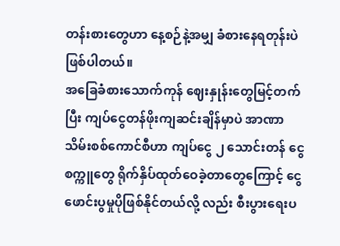တန်းစားတွေဟာ နေ့စဉ်နဲ့အမျှ ခံစားနေရတုန်းပဲဖြစ်ပါတယ်။
အခြေခံစားသောက်ကုန် ဈေးနှုန်းတွေမြင့်တက်ပြီး ကျပ်ငွေတန်ဖိုးကျဆင်းချိန်မှာပဲ အာဏာသိမ်းစစ်ကောင်စီဟာ ကျပ်ငွေ ၂ သောင်းတန် ငွေစက္ကူတွေ ရိုက်နှိပ်ထုတ်ဝေခဲ့တာတွေကြောင့် ငွေဖောင်းပွမှုပိုဖြစ်နိုင်တယ်လို့ လည်း စီးပွားရေးပ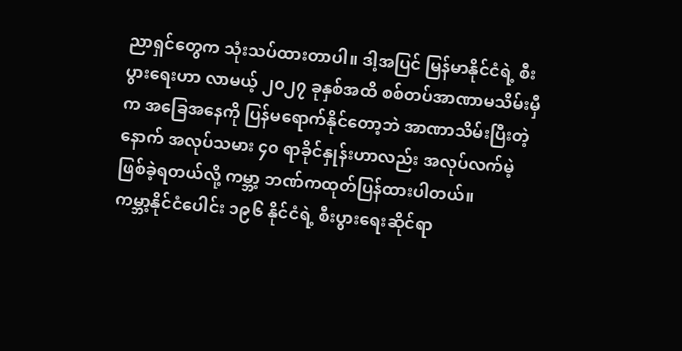ညာရှင်တွေက သုံးသပ်ထားတာပါ။ ဒါ့အပြင် မြန်မာနိုင်ငံရဲ့ စီးပွားရေးဟာ လာမယ့် ၂၀၂၇ ခုနှစ်အထိ စစ်တပ်အာဏာမသိမ်းမှီက အခြေအနေကို ပြန်မရောက်နိုင်တော့ဘဲ အာဏာသိမ်းပြီးတဲ့နောက် အလုပ်သမား ၄၀ ရာခိုင်နှုန်းဟာလည်း အလုပ်လက်မဲ့ဖြစ်ခဲ့ရတယ်လို့ ကမ္ဘာ့ ဘဏ်ကထုတ်ပြန်ထားပါတယ်။
ကမ္ဘာ့နိုင်ငံပေါင်း ၁၉၆ နိုင်ငံရဲ့ စီးပွားရေးဆိုင်ရာ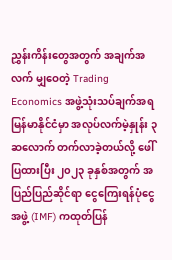ညွှန်းကိန်းတွေအတွက် အချက်အလက် မျှဝေတဲ့ Trading Economics အဖွဲ့သုံးသပ်ချက်အရ မြန်မာနိုင်ငံမှာ အလုပ်လက်မဲ့နှုန်း ၃ ဆလောက် တက်လာခဲ့တယ်လို့ ဖေါ်ပြထားပြီး ၂၀၂၃ ခုနှစ်အတွက် အပြည်ပြည်ဆိုင်ရာ ငွေကြေးရန်ပုံငွေအဖွဲ့ (IMF) ကထုတ်ပြန်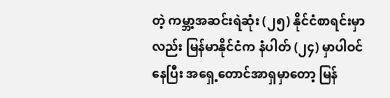တဲ့ ကမ္ဘာ့အဆင်းရဲဆုံး (၂၅) နိုင်ငံစာရင်းမှာလည်း မြန်မာနိုင်ငံက နံပါတ် (၂၄) မှာပါဝင်နေပြီး အရှေ့တောင်အာရှမှာတော့ မြန်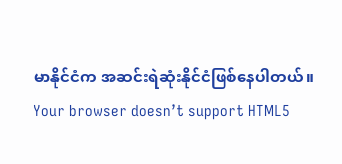မာနိုင်ငံက အဆင်းရဲဆုံးနိုင်ငံဖြစ်နေပါတယ်။
Your browser doesn’t support HTML5